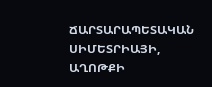ՃԱՐՏԱՐԱՊԵՏԱԿԱՆ ՍԻՄԵՏՐԻԱՅԻ, ԱՂՈԹՔԻ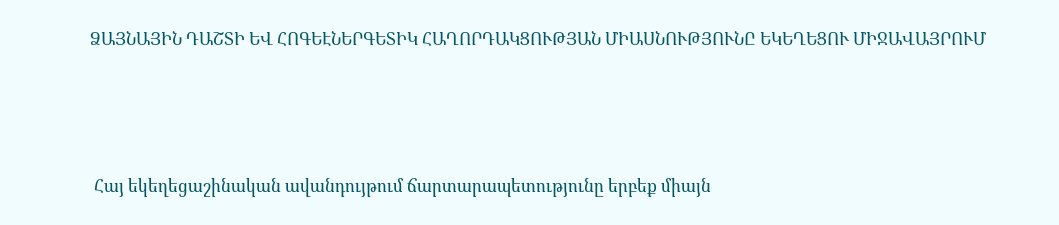ՁԱՅՆԱՅԻՆ ԴԱՇՏԻ ԵՎ ՀՈԳԵԷՆԵՐԳԵՏԻԿ ՀԱՂՈՐԴԱԿՑՈՒԹՅԱՆ ՄԻԱՍՆՈՒԹՅՈՒՆԸ ԵԿԵՂԵՑՈՒ ՄԻՋԱՎԱՅՐՈՒՄ




 Հայ եկեղեցաշինական ավանդույթում ճարտարապետությունը երբեք միայն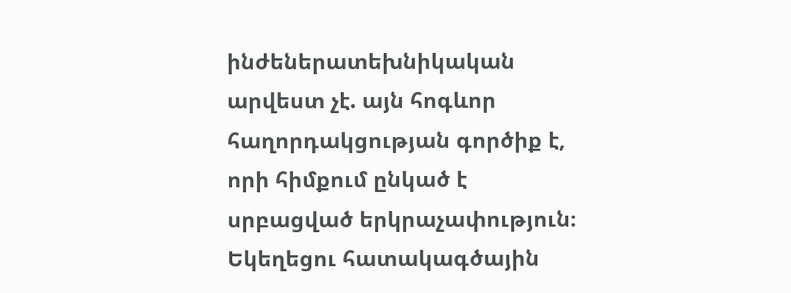ինժեներատեխնիկական արվեստ չէ. այն հոգևոր հաղորդակցության գործիք է, որի հիմքում ընկած է սրբացված երկրաչափություն։ Եկեղեցու հատակագծային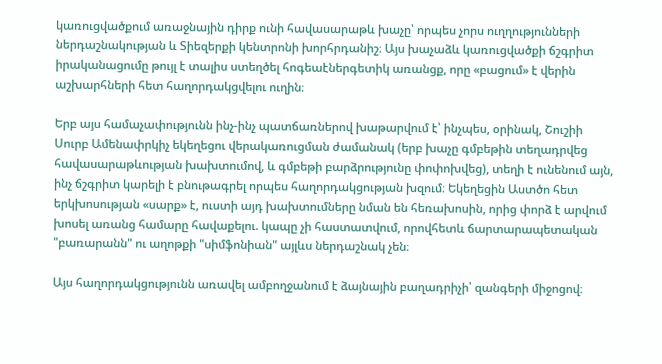կառուցվածքում առաջնային դիրք ունի հավասարաթև խաչը՝ որպես չորս ուղղությունների ներդաշնակության և Տիեզերքի կենտրոնի խորհրդանիշ։ Այս խաչաձև կառուցվածքի ճշգրիտ իրականացումը թույլ է տալիս ստեղծել հոգեաէներգետիկ առանցք, որը «բացում» է վերին աշխարհների հետ հաղորդակցվելու ուղին։

Երբ այս համաչափությունն ինչ-ինչ պատճառներով խաթարվում է՝ ինչպես, օրինակ, Շուշիի Սուրբ Ամենափրկիչ եկեղեցու վերակառուցման ժամանակ (երբ խաչը գմբեթին տեղադրվեց հավասարաթևության խախտումով, և գմբեթի բարձրությունը փոփոխվեց), տեղի է ունենում այն, ինչ ճշգրիտ կարելի է բնութագրել որպես հաղորդակցության խզում։ Եկեղեցին Աստծո հետ երկխոսության «սարք» է, ուստի այդ խախտումները նման են հեռախոսին, որից փորձ է արվում խոսել առանց համարը հավաքելու. կապը չի հաստատվում, որովհետև ճարտարապետական "բառարանն" ու աղոթքի "սիմֆոնիան" այլևս ներդաշնակ չեն։

Այս հաղորդակցությունն առավել ամբողջանում է ձայնային բաղադրիչի՝ զանգերի միջոցով։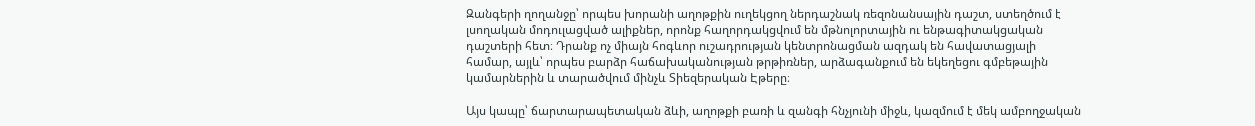Զանգերի ղողանջը՝ որպես խորանի աղոթքին ուղեկցող ներդաշնակ ռեզոնանսային դաշտ, ստեղծում է լսողական մոդուլացված ալիքներ, որոնք հաղորդակցվում են մթնոլորտային ու ենթագիտակցական դաշտերի հետ։ Դրանք ոչ միայն հոգևոր ուշադրության կենտրոնացման ազդակ են հավատացյալի համար, այլև՝ որպես բարձր հաճախականության թրթիռներ, արձագանքում են եկեղեցու գմբեթային կամարներին և տարածվում մինչև Տիեզերական Էթերը։

Այս կապը՝ ճարտարապետական ձևի, աղոթքի բառի և զանգի հնչյունի միջև, կազմում է մեկ ամբողջական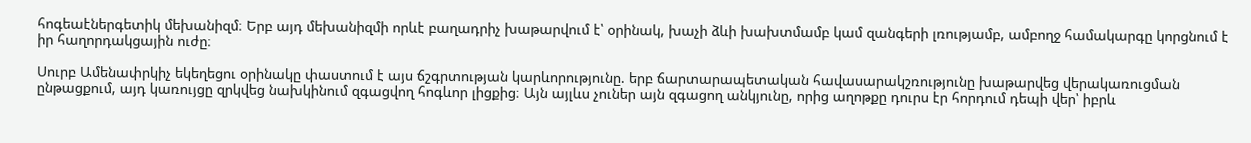հոգեաէներգետիկ մեխանիզմ։ Երբ այդ մեխանիզմի որևէ բաղադրիչ խաթարվում է՝ օրինակ, խաչի ձևի խախտմամբ կամ զանգերի լռությամբ, ամբողջ համակարգը կորցնում է իր հաղորդակցային ուժը։

Սուրբ Ամենափրկիչ եկեղեցու օրինակը փաստում է այս ճշգրտության կարևորությունը. երբ ճարտարապետական հավասարակշռությունը խաթարվեց վերակառուցման ընթացքում, այդ կառույցը զրկվեց նախկինում զգացվող հոգևոր լիցքից։ Այն այլևս չուներ այն զգացող անկյունը, որից աղոթքը դուրս էր հորդում դեպի վեր՝ իբրև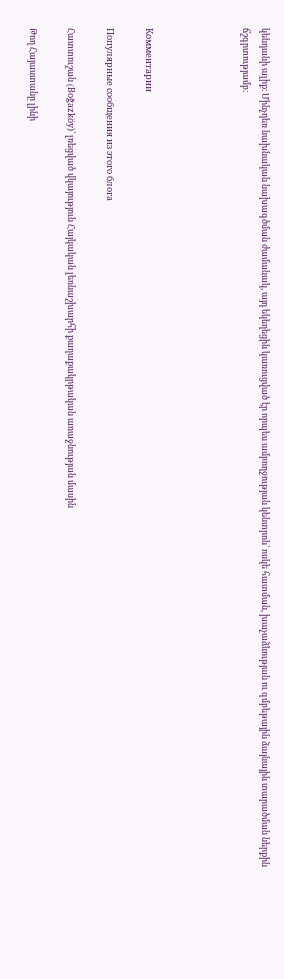կենդանի ալիք։ Մինչդեռ նախնական նախագծման ժամանակ, այդ եկեղեցին կառուցված էր որպես ամբողջության կենտրոն՝ ոսկե հատման, խաչաձևության ու գմբեթային ձայնային տարածման ներքին ճշգրտությամբ։




Комментарии

Популярные сообщения из этого блога

Հատտուշան (Boğazköy)՝ լռեցված վկայություն Հայկական լեռնաշխարհի քաղաքակրթական առաջնության մասին

Թող Հայաստանը լինի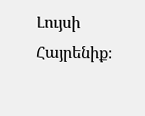Լույսի Հայրենիք։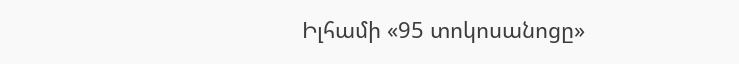Իլհամի «95 տոկոսանոցը»